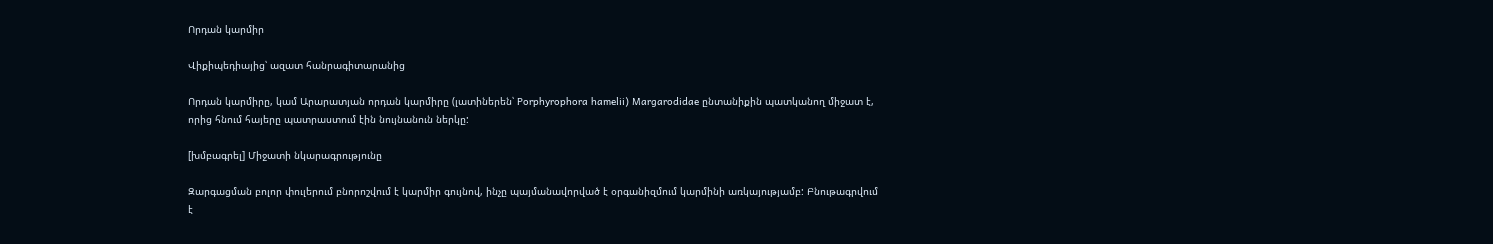Որդան կարմիր

Վիքիպեդիայից՝ ազատ հանրագիտարանից

Որդան կարմիրը, կամ Արարատյան որդան կարմիրը (լատիներեն՝ Porphyrophora hamelii) Margarodidae ընտանիքին պատկանող միջատ է, որից հնում հայերը պատրաստում էին նույնանուն ներկը:

[խմբագրել] Միջատի նկարագրությունը

Զարգացման բոլոր փուլերում բնորոշվում է կարմիր գույնով, ինչը պայմանավորված է օրգանիզմում կարմինի առկայությամբ: Բնութագրվում է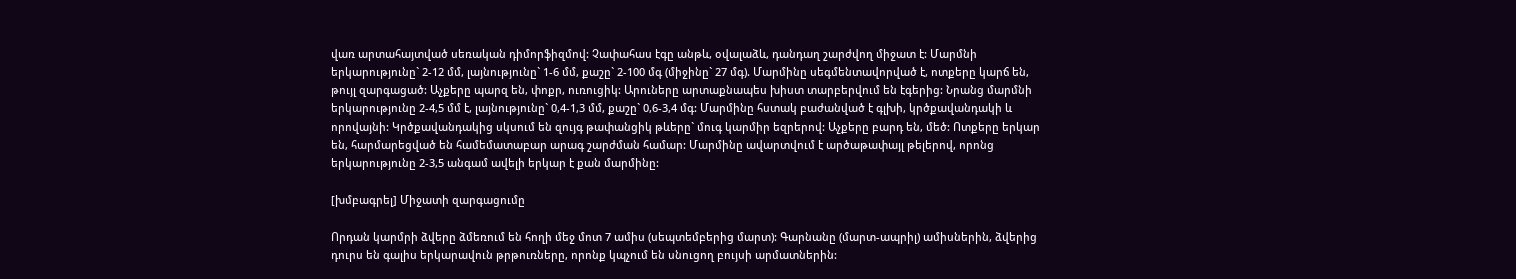վառ արտահայտված սեռական դիմորֆիզմով: Չափահաս էգը անթև, օվալաձև, դանդաղ շարժվող միջատ է: Մարմնի երկարությունը` 2-12 մմ, լայնությունը` 1-6 մմ, քաշը` 2-100 մգ (միջինը` 27 մգ). Մարմինը սեգմենտավորված է, ոտքերը կարճ են, թույլ զարգացած: Աչքերը պարզ են, փոքր, ուռուցիկ: Արուները արտաքնապես խիստ տարբերվում են էգերից: Նրանց մարմնի երկարությունը 2-4,5 մմ է, լայնությունը` 0,4-1,3 մմ, քաշը` 0,6-3,4 մգ: Մարմինը հստակ բաժանված է գլխի, կրծքավանդակի և որովայնի: Կրծքավանդակից սկսում են զույգ թափանցիկ թևերը` մուգ կարմիր եզրերով: Աչքերը բարդ են, մեծ: Ոտքերը երկար են, հարմարեցված են համեմատաբար արագ շարժման համար: Մարմինը ավարտվում է արծաթափայլ թելերով, որոնց երկարությունը 2-3,5 անգամ ավելի երկար է քան մարմինը:

[խմբագրել] Միջատի զարգացումը

Որդան կարմրի ձվերը ձմեռում են հողի մեջ մոտ 7 ամիս (սեպտեմբերից մարտ): Գարնանը (մարտ-ապրիլ) ամիսներին, ձվերից դուրս են գալիս երկարավուն թրթուռները, որոնք կպչում են սնուցող բույսի արմատներին: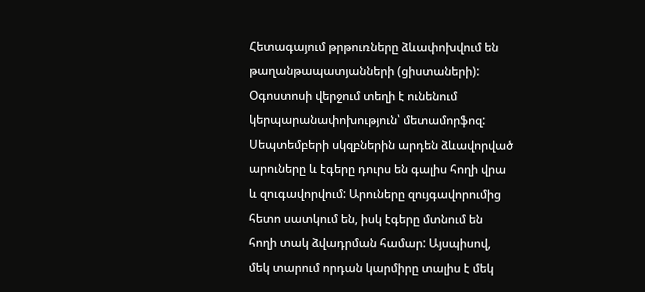Հետագայում թրթուռները ձևափոխվում են թաղանթապատյանների (ցիստաների): Օգոստոսի վերջում տեղի է ունենում կերպարանափոխություն՝ մետամորֆոզ: Սեպտեմբերի սկզբներին արդեն ձևավորված արուները և էգերը դուրս են գալիս հողի վրա և զուգավորվում: Արուները զույգավորումից հետո սատկում են, իսկ էգերը մտնում են հողի տակ ձվադրման համար: Այսպիսով, մեկ տարում որդան կարմիրը տալիս է մեկ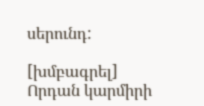սերունդ:

[խմբագրել] Որդան կարմիրի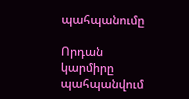պահպանումը

Որդան կարմիրը պահպանվում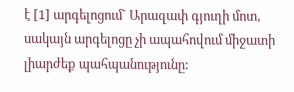է [1] արգելոցում` Արազափ գյուղի մոտ, սակայն արգելոցը չի ապահովում միջատի լիարժեք պահպանությունը: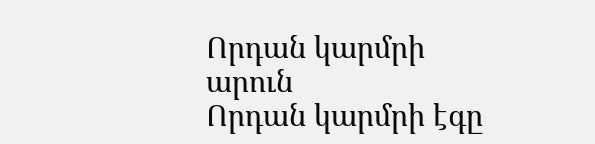Որդան կարմրի արուն
Որդան կարմրի էգը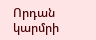Որդան կարմրի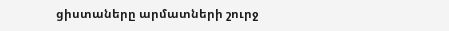ցիստաները արմատների շուրջ